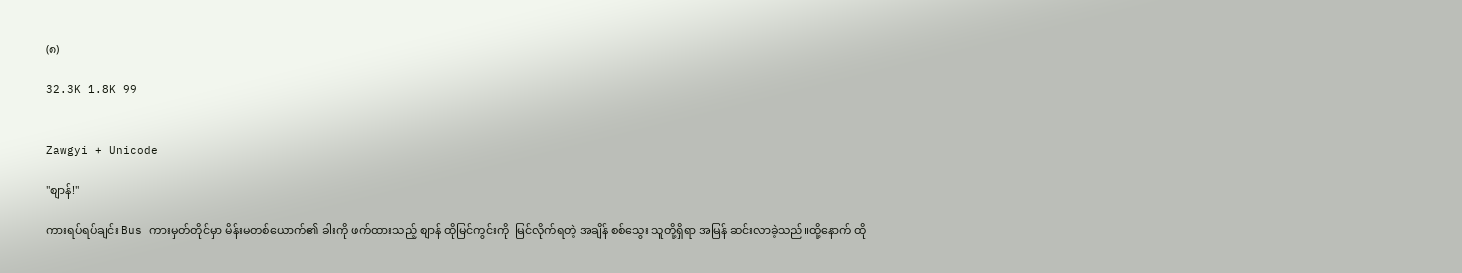(၈)

32.3K 1.8K 99


Zawgyi + Unicode

"စျာန်!"

ကားရပ်ရပ်ချင်း Bus ကားမှတ်တိုင်မှာ မိန်းမတစ်ယောက်၏ ခါးကို ဖက်ထားသည့် စျာန် ထိုမြင်ကွင်းကို  မြင်လိုက်ရတဲ့ အချိန် စစ်သွေး သူတို့ရှိရာ အမြန် ဆင်းလာခဲ့သည်။ထို့နောက် ထို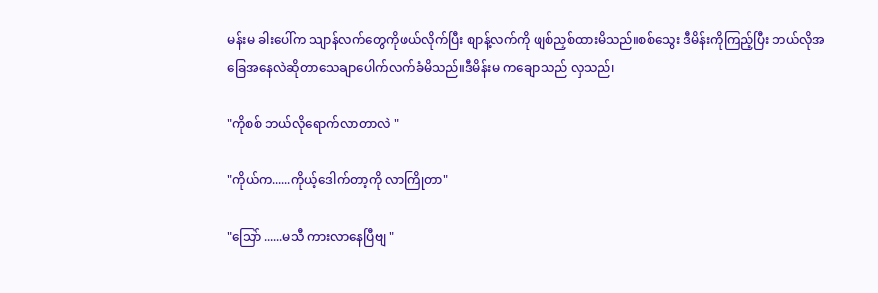မန်းမ ခါးပေါ်က သျာန်လက်တွေကိုဖယ်လိုက်ပြီး စျာန့်လက်ကို ဖျစ်ညှစ်ထားမိသည်။စစ်သွေး ဒီမိန်းကိုကြည့်ပြီး ဘယ်လိုအခြေအနေလဲဆိုတာသေချာပေါက်လက်ခံမိသည်။ဒီမိန်းမ ကချောသည် လှသည်၊

"ကိုစစ် ဘယ်လိုရောက်လာတာလဲ "

"ကိုယ်က......ကိုယ့်ဒေါက်တာ့ကို လာကြိုတာ"

"သြော် ......မသီ ကားလာနေပြီဗျ "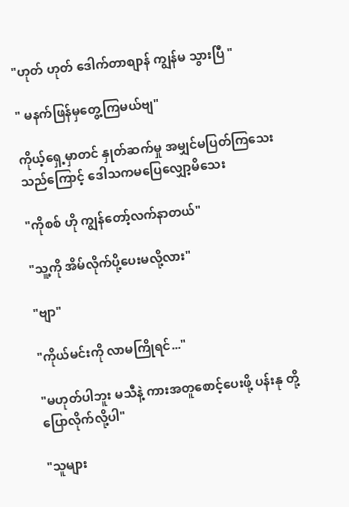"ဟုတ် ဟုတ် ဒေါက်တာစျာန် ကျွန်မ သွားပြီ "

" မနက်ဖြန်မှတွေ့ကြမယ်ဗျ"

ကိုယ့်ရှေ့မှာတင် နှုတ်ဆက်မှု အမျှင်မပြတ်ကြသေးသည်ကြောင့် ဒေါသကမပြေလျှော့မိသေး

"ကိုစစ် ဟို ကျွန်တော့်လက်နာတယ်"

"သူ့ကို အိမ်လိုက်ပို့ပေးမလို့လား"

"ဗျာ"

"ကိုယ်မင်းကို လာမကြိုရင်..."

"မဟုတ်ပါဘူး မသီနဲ့ ကားအတူစောင့်ပေးဖို့ ပန်းနု တို့ပြောလိုက်လို့ပါ"

"သူများ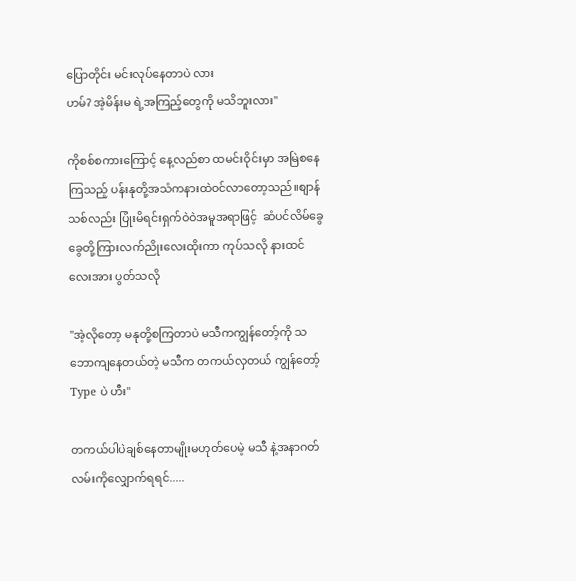ပြောတိုင်း မင်းလုပ်နေတာပဲ လား
ဟမ်? အဲ့မိန်းမ ရဲ့အကြည့်တွေကို မသိဘူးလား"

ကိုစစ်စကားကြောင့် နေ့လည်စာ ထမင်းဝိုင်းမှာ အမြဲစနေကြသည့် ပန်းနုတို့အသံကနားထဲဝင်လာတော့သည်။စျာန်သစ်လည်း ပြုံးမိရင်းရှက်ဝဲဝဲအမူအရာဖြင့်  ဆံပင်လိမ်ခွေခွေတို့ကြားလက်ညိုးလေးထိုးကာ ကုပ်သလို နားထင်လေးအား ပွတ်သလို

"အဲ့လိုတော့ မနုတို့စကြတာပဲ မသီကကျွန်တော့်ကို သဘောကျနေတယ်တဲ့ မသီက တကယ်လှတယ် ကျွန်တော့် Type ပဲ ဟီး"

တကယ်ပါပဲချစ်နေတာမျိုးမဟုတ်ပေမဲ့ မသီ နဲ့အနာဂတ်လမ်းကိုလျှောက်ရရင်.....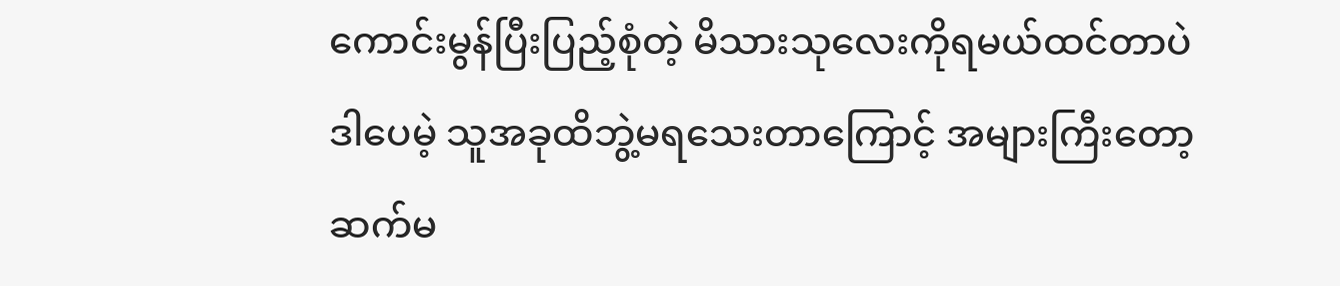ကောင်းမွန်ပြီးပြည့်စုံတဲ့ မိသားသုလေးကိုရမယ်ထင်တာပဲ ဒါပေမဲ့ သူအခုထိဘွဲ့မရသေးတာကြောင့် အများကြီးတော့ ဆက်မ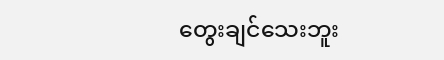တွေးချင်သေးဘူး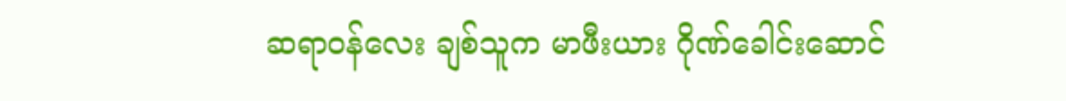ဆရာဝန်လေး ချစ်သူက မာဖီးယား ဂိုဏ်ခေါင်းဆောင်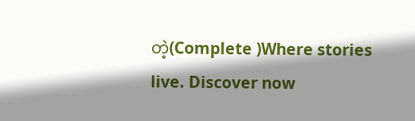တဲ့(Complete )Where stories live. Discover now